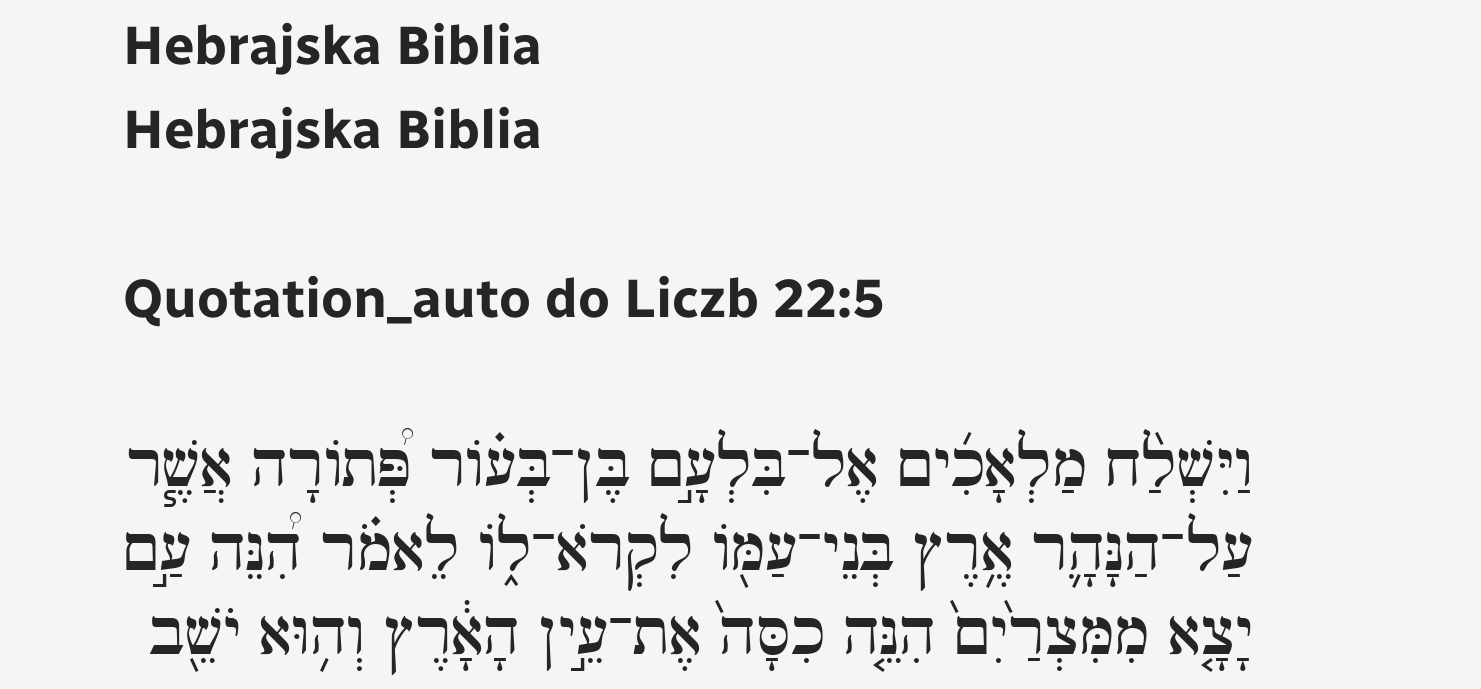Hebrajska Biblia
Hebrajska Biblia

Quotation_auto do Liczb 22:5

וַיִּשְׁלַ֨ח מַלְאָכִ֜ים אֶל־בִּלְעָ֣ם בֶּן־בְּע֗וֹר פְּ֠תוֹרָה אֲשֶׁ֧ר עַל־הַנָּהָ֛ר אֶ֥רֶץ בְּנֵי־עַמּ֖וֹ לִקְרֹא־ל֑וֹ לֵאמֹ֗ר הִ֠נֵּה עַ֣ם יָצָ֤א מִמִּצְרַ֙יִם֙ הִנֵּ֤ה כִסָּה֙ אֶת־עֵ֣ין הָאָ֔רֶץ וְה֥וּא יֹשֵׁ֖ב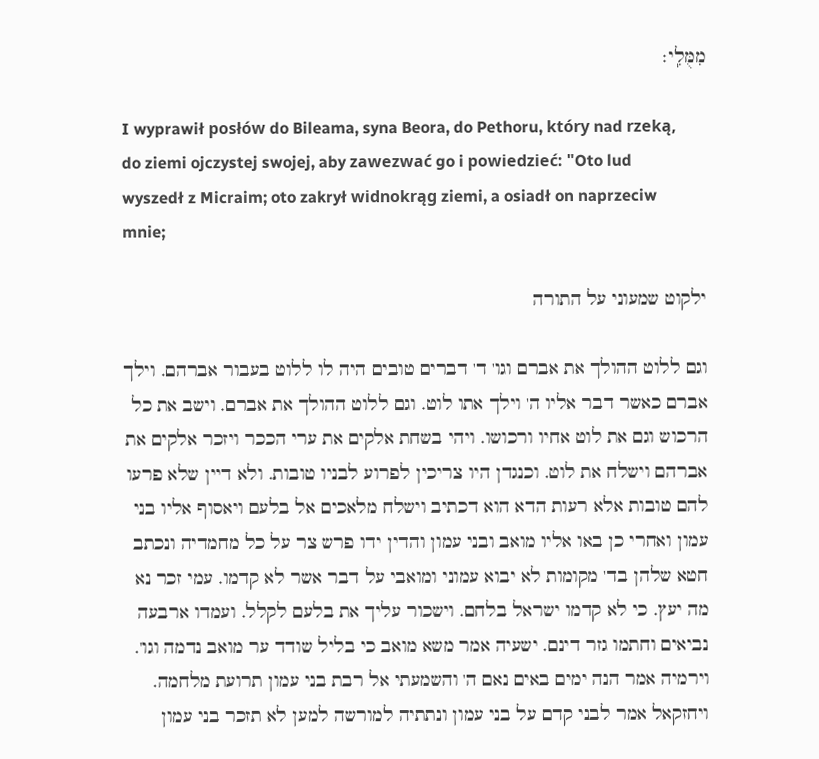מִמֻּלִֽי׃

I wyprawił posłów do Bileama, syna Beora, do Pethoru, który nad rzeką, do ziemi ojczystej swojej, aby zawezwać go i powiedzieć: "Oto lud wyszedł z Micraim; oto zakrył widnokrąg ziemi, a osiadł on naprzeciw mnie;

ילקוט שמעוני על התורה

וגם ללוט ההולך את אברם וגו' ד' דברים טובים היה לו ללוט בעבור אברהם. וילך אברם כאשר דבר אליו ה' וילך אתו לוט. וגם ללוט ההולך את אברם. וישב את כל הרכוש וגם את לוט אחיו ורכושו. ויהי בשחת אלקים את ערי הככר ויזכר אלקים את אברהם וישלח את לוט. וכנגדן היו צריכין לפרוע לבניו טובות. ולא דיין שלא פרעו להם טובות אלא רעות הדא הוא דכתיב וישלח מלאכים אל בלעם ויאסוף אליו בני עמון ואחרי כן באו אליו מואב ובני עמון והדין ידו פרש צר על כל מחמדיה ונכתב חטא שלהן בד' מקומות לא יבוא עמוני ומואבי על דבר אשר לא קדמו. עמי זכר נא מה יעץ. כי לא קדמו ישראל בלחם. וישכור עליך את בלעם לקלל. ועמדו ארבעה נביאים וחתמו גזר דינם. ישעיה אמר משא מואב כי בליל שודד ער מואב נדמה וגו'. וירמיה אמר הנה ימים באים נאם ה' והשמעתי אל רבת בני עמון תרועת מלחמה. ויחזקאל אמר לבני קדם על בני עמון ונתתיה למורשה למען לא תזכר בני עמון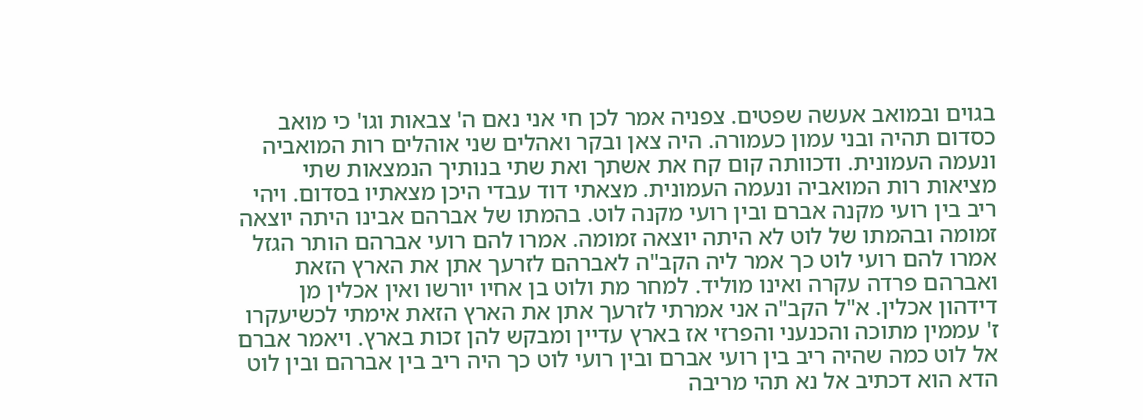בגוים ובמואב אעשה שפטים. צפניה אמר לכן חי אני נאם ה' צבאות וגו' כי מואב כסדום תהיה ובני עמון כעמורה. היה צאן ובקר ואהלים שני אוהלים רות המואביה ונעמה העמונית. ודכוותה קום קח את אשתך ואת שתי בנותיך הנמצאות שתי מציאות רות המואביה ונעמה העמונית. מצאתי דוד עבדי היכן מצאתיו בסדום. ויהי ריב בין רועי מקנה אברם ובין רועי מקנה לוט. בהמתו של אברהם אבינו היתה יוצאה זמומה ובהמתו של לוט לא היתה יוצאה זמומה. אמרו להם רועי אברהם הותר הגזל אמרו להם רועי לוט כך אמר ליה הקב"ה לאברהם לזרעך אתן את הארץ הזאת ואברהם פרדה עקרה ואינו מוליד. למחר מת ולוט בן אחיו יורשו ואין אכלין מן דידהון אכלין. א"ל הקב"ה אני אמרתי לזרעך אתן את הארץ הזאת אימתי לכשיעקרו ז' עממין מתוכה והכנעני והפרזי אז בארץ עדיין ומבקש להן זכות בארץ. ויאמר אברם אל לוט כמה שהיה ריב בין רועי אברם ובין רועי לוט כך היה ריב בין אברהם ובין לוט הדא הוא דכתיב אל נא תהי מריבה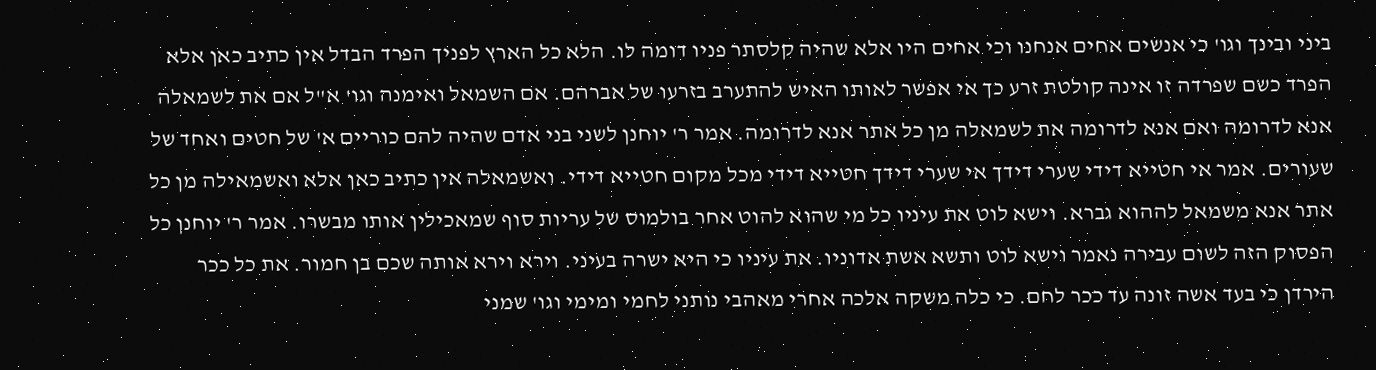ביני ובינך וגו' כי אנשים אחים אנחנו וכי אחים היו אלא שהיה קלסתר פניו דומה לו. הלא כל הארץ לפניך הפרד הבדל אין כתיב כאן אלא הפרד כשם שפרדה זו אינה קולטת זרע כך אי אפשר לאותו האיש להתערב בזרעו של אברהם. אם השמאל ואימנה וגו' א"ל אם את לשמאלה אנא לדרומה ואם אנא לדרומה את לשמאלה מן כל אתר אנא לדרומה. אמר ר' יוחנן לשני בני אדם שהיה להם כוריים א' של חטים ואחד של שעורים. אמר אי חטייא דידי שערי דידך אי שערי דידך חטייא דידי מכל מקום חטייא דידי. ואשמאלה אין כתיב כאן אלא ואשמאילה מן כל אתר אנא משמאל לההוא גברא. וישא לוט את עיניו כל מי שהוא להוט אחר בולמוס של עריות סוף שמאכילין אותו מבשרו. אמר ר' יוחנן כל הפסוק הזה לשום עבירה נאמר וישא לוט ותשא אשת אדוניו. את עיניו כי היא ישרה בעיני. וירא וירא אותה שכם בן חמור. את כל ככר הירדן כי בעד אשה זונה עד ככר לחם. כי כלה משקה אלכה אחרי מאהבי נותני לחמי ומימי וגו' שמני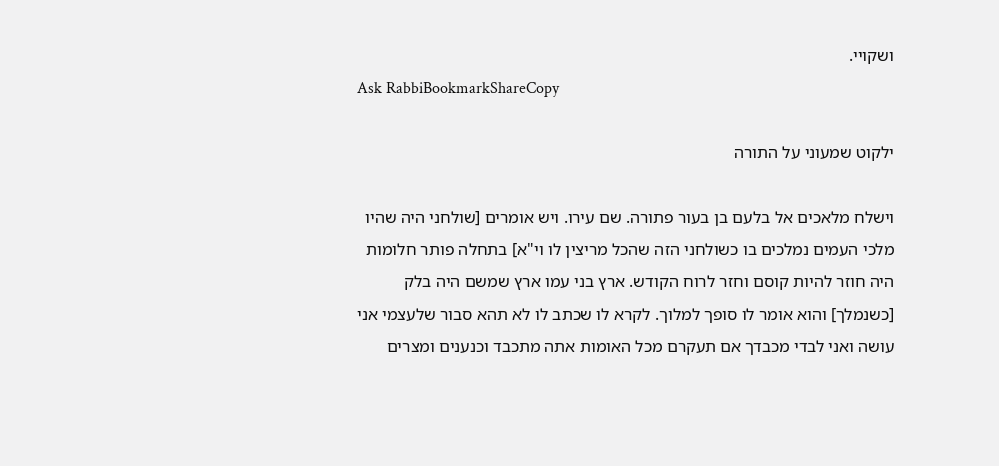ושקויי.
Ask RabbiBookmarkShareCopy

ילקוט שמעוני על התורה

וישלח מלאכים אל בלעם בן בעור פתורה. שם עירו. ויש אומרים [שולחני היה שהיו מלכי העמים נמלכים בו כשולחני הזה שהכל מריצין לו וי"א] בתחלה פותר חלומות היה חוזר להיות קוסם וחזר לרוח הקודש. ארץ בני עמו ארץ שמשם היה בלק [כשנמלך] והוא אומר לו סופך למלוך. לקרא לו שכתב לו לא תהא סבור שלעצמי אני עושה ואני לבדי מכבדך אם תעקרם מכל האומות אתה מתכבד וכנענים ומצרים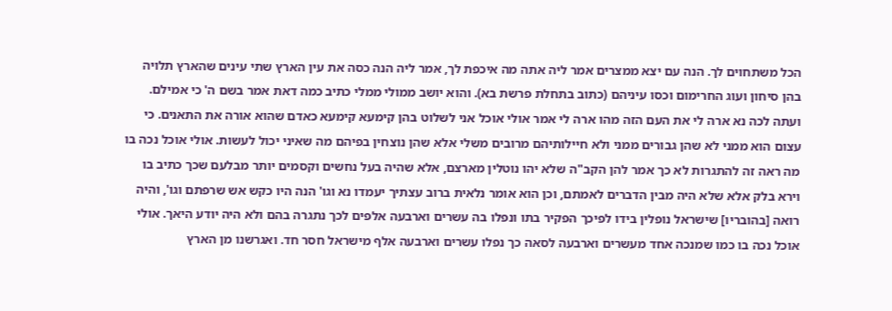הכל משתחוים לך. הנה עם יצא ממצרים אמר ליה אתה מה איכפת לך, אמר ליה הנה כסה את עין הארץ שתי עינים שהארץ תלויה בהן סיחון ועוג החרימום וכסו עיניהם (כתוב בתחלת פרשת בא). והוא יושב ממולי ממלי כתיב כמה דאת אמר בשם ה' כי אמילם. ועתה לכה נא ארה לי את העם הזה מהו ארה לי אמר אולי אוכל אני לשלוט בהן קימעא קימעא כאדם שהוא אורה את התאנים. כי עצום הוא ממני לא שהן גבורים ממני ולא חיילותיהם מרובים משלי אלא שהן נוצחין בפיהם מה שאיני יכול לעשות. אולי אוכל נכה בו מה ראה זה להתגרות לא כך אמר להן הקב"ה שלא יהו נוטלין מארצם, אלא שהיה בעל נחשים וקסמים יותר מבלעם שכך כתיב בו וירא בלק אלא שלא היה מבין הדברים לאמתם, וכן הוא אומר נלאית ברוב עצתיך יעמדו נא וגו' הנה היו כקש אש שרפתם וגו', והיה רואה [בהובריו] שישראל נופלין בידו לפיכך הפקיר בתו ונפלו בה עשרים וארבעה אלפים לכך נתגרה בהם ולא היה יודע היאך. אולי אוכל נכה בו כמו שמנכה אחד מעשרים וארבעה לסאה כך נפלו עשרים וארבעה אלף מישראל חסר חד. ואגרשנו מן הארץ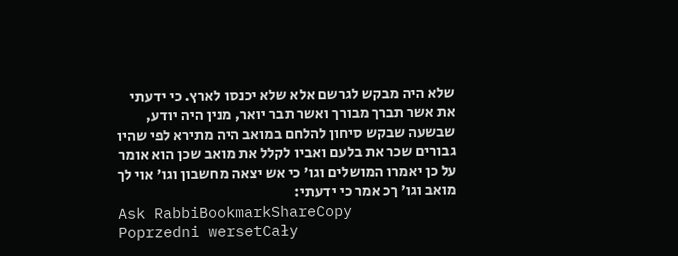שלא היה מבקש לגרשם אלא שלא יכנסו לארץ. כי ידעתי את אשר תברך מבורך ואשר תבר יואר, מנין היה יודע, שבשעה שבקש סיחון להלחם במואב היה מתירא לפי שהיו גבורים שכר את בלעם ואביו לקלל את מואב שכן הוא אומר על כן יאמרו המושלים וגו' כי אש יצאה מחשבון וגו' אוי לך מואב וגו' ךכ אמר כי ידעתי:
Ask RabbiBookmarkShareCopy
Poprzedni wersetCały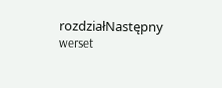rozdziałNastępny werset